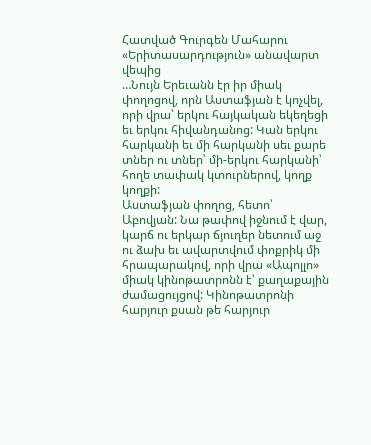Հատված Գուրգեն Մահարու «Երիտասարդություն» անավարտ վեպից
…Նույն Երեւանն էր իր միակ փողոցով, որն Աստաֆյան է կոչվել, որի վրա՝ երկու հայկական եկեղեցի եւ երկու հիվանդանոց: Կան երկու հարկանի եւ մի հարկանի սեւ քարե տներ ու տներ՝ մի-երկու հարկանի՝ հողե տափակ կտուրներով, կողք կողքի:
Աստաֆյան փողոց, հետո՝ Աբովյան: Նա թափով իջնում է վար, կարճ ու երկար ճյուղեր նետում աջ ու ձախ եւ ավարտվում փոքրիկ մի հրապարակով, որի վրա «Ապոլլո» միակ կինոթատրոնն է՝ քաղաքային ժամացույցով: Կինոթատրոնի հարյուր քսան թե հարյուր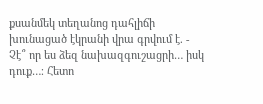քսանմեկ տեղանոց դահլիճի խունացած էկրանի վրա գրվում է. - Չէ՞ որ ես ձեզ նախազգուշացրի… իսկ դուք…։ Հետո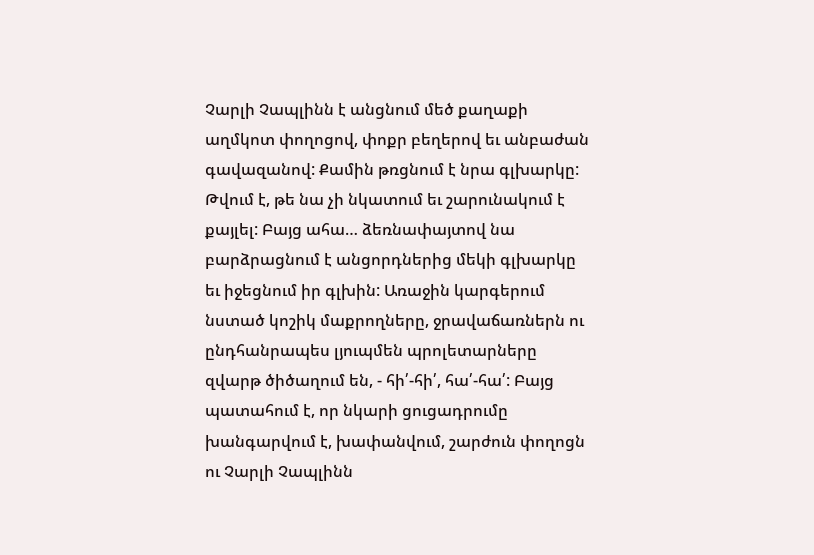Չարլի Չապլինն է անցնում մեծ քաղաքի աղմկոտ փողոցով, փոքր բեղերով եւ անբաժան գավազանով: Քամին թռցնում է նրա գլխարկը:
Թվում է, թե նա չի նկատում եւ շարունակում է քայլել: Բայց ահա… ձեռնափայտով նա բարձրացնում է անցորդներից մեկի գլխարկը եւ իջեցնում իր գլխին: Առաջին կարգերում նստած կոշիկ մաքրողները, ջրավաճառներն ու ընդհանրապես լյուպմեն պրոլետարները զվարթ ծիծաղում են, - հի՛-հի՛, հա՛-հա՛: Բայց պատահում է, որ նկարի ցուցադրումը խանգարվում է, խափանվում, շարժուն փողոցն ու Չարլի Չապլինն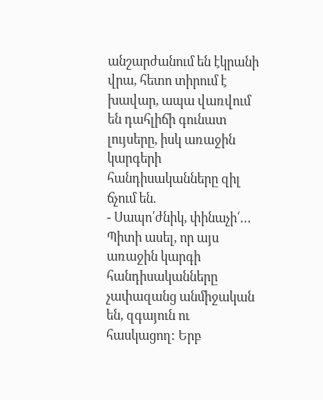անշարժանում են էկրանի վրա, հետո տիրում է խավար, ապա վառվում են դահլիճի գունատ լույսերը, իսկ առաջին կարգերի հանդիսականները զիլ ճչում են.
- Սապո՛ժնիկ, փինաչի՛…
Պիտի ասել, որ այս առաջին կարգի հանդիսականները չափազանց անմիջական են, զգայուն ու հասկացող: Երբ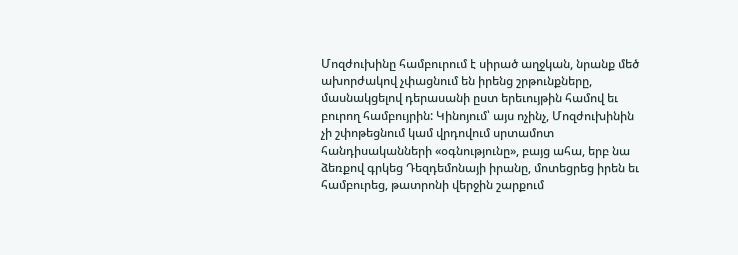Մոզժուխինը համբուրում է սիրած աղջկան, նրանք մեծ ախորժակով չփացնում են իրենց շրթունքները, մասնակցելով դերասանի ըստ երեւույթին համով եւ բուրող համբույրին: Կինոյում՝ այս ոչինչ, Մոզժուխինին չի շփոթեցնում կամ վրդովում սրտամոտ հանդիսականների «օգնությունը», բայց ահա, երբ նա ձեռքով գրկեց Դեզդեմոնայի իրանը, մոտեցրեց իրեն եւ համբուրեց, թատրոնի վերջին շարքում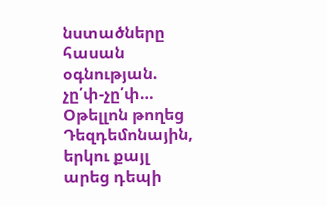նստածները հասան օգնության. չը՛փ-չը՛փ… Օթելլոն թողեց Դեզդեմոնային, երկու քայլ արեց դեպի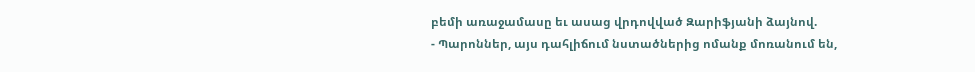բեմի առաջամասը եւ ասաց վրդովված Զարիֆյանի ձայնով.
- Պարոններ, այս դահլիճում նստածներից ոմանք մոռանում են,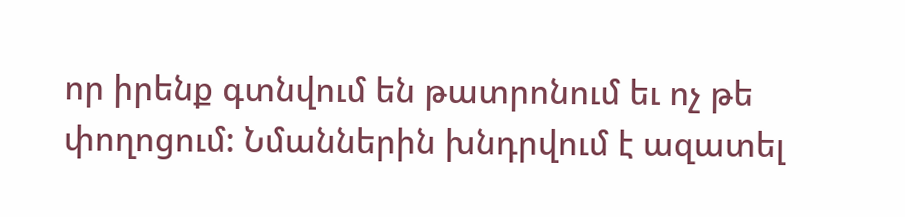որ իրենք գտնվում են թատրոնում եւ ոչ թե փողոցում: Նմաններին խնդրվում է ազատել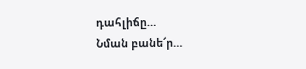դահլիճը…
Նման բանե՜ր…